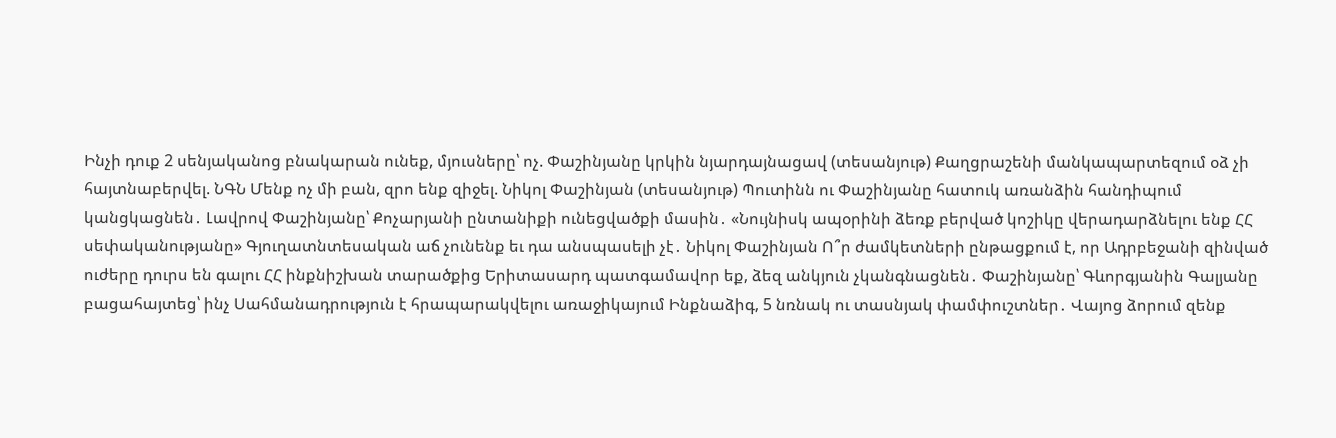Ինչի դուք 2 սենյականոց բնակարան ունեք, մյուսները՝ ոչ. Փաշինյանը կրկին նյարդայնացավ (տեսանյութ) Քաղցրաշենի մանկապարտեզում օձ չի հայտնաբերվել. ՆԳՆ Մենք ոչ մի բան, զրո ենք զիջել. Նիկոլ Փաշինյան (տեսանյութ) Պուտինն ու Փաշինյանը հատուկ առանձին հանդիպում կանցկացնեն․ Լավրով Փաշինյանը՝ Քոչարյանի ընտանիքի ունեցվածքի մասին․ «Նույնիսկ ապօրինի ձեռք բերված կոշիկը վերադարձնելու ենք ՀՀ սեփականությանը» Գյուղատնտեսական աճ չունենք եւ դա անսպասելի չէ․ Նիկոլ Փաշինյան Ո՞ր ժամկետների ընթացքում է, որ Ադրբեջանի զինված ուժերը դուրս են գալու ՀՀ ինքնիշխան տարածքից Երիտասարդ պատգամավոր եք, ձեզ անկյուն չկանգնացնեն․ Փաշինյանը՝ Գևորգյանին Գալյանը բացահայտեց՝ ինչ Սահմանադրություն է հրապարակվելու առաջիկայում Ինքնաձիգ, 5 նռնակ ու տասնյակ փամփուշտներ․ Վայոց ձորում զենք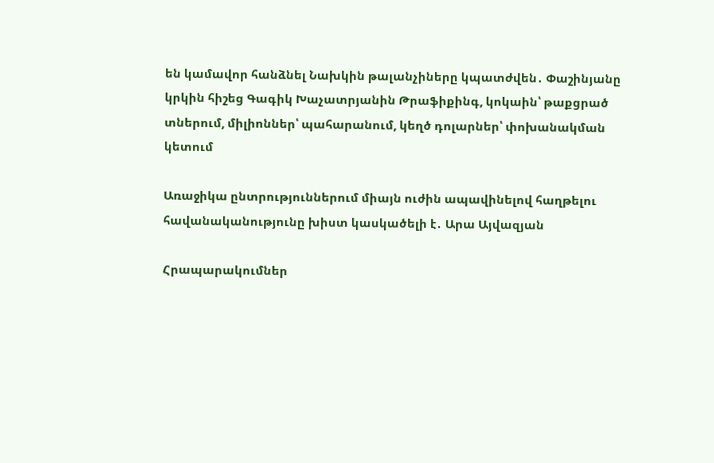են կամավոր հանձնել Նախկին թալանչիները կպատժվեն․ Փաշինյանը կրկին հիշեց Գագիկ Խաչատրյանին Թրաֆիքինգ, կոկաին՝ թաքցրած տներում, միլիոններ՝ պահարանում, կեղծ դոլարներ՝ փոխանակման կետում

Առաջիկա ընտրություններում միայն ուժին ապավինելով հաղթելու հավանականությունը խիստ կասկածելի է․ Արա Այվազյան

Հրապարակումներ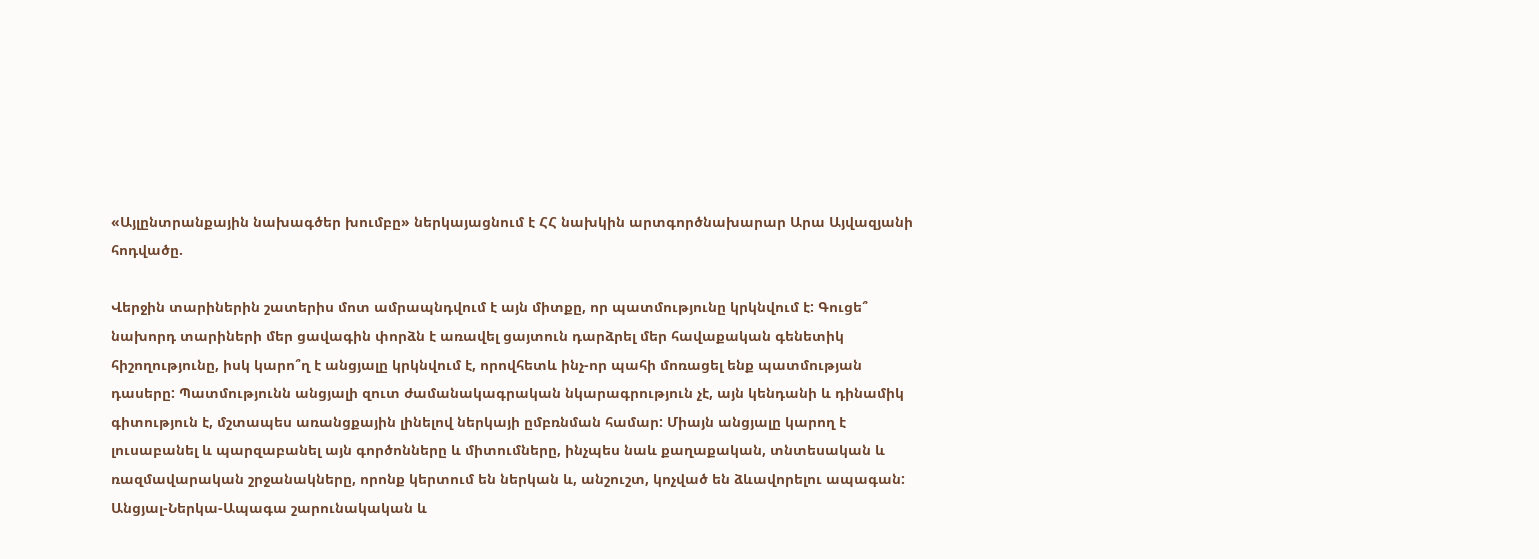«Այլընտրանքային նախագծեր խումբը» ներկայացնում է ՀՀ նախկին արտգործնախարար Արա Այվազյանի հոդվածը.

Վերջին տարիներին շատերիս մոտ ամրապնդվում է այն միտքը, որ պատմությունը կրկնվում է: Գուցե՞ նախորդ տարիների մեր ցավագին փորձն է առավել ցայտուն դարձրել մեր հավաքական գենետիկ  հիշողությունը, իսկ կարո՞ղ է անցյալը կրկնվում է, որովհետև ինչ-որ պահի մոռացել ենք պատմության դասերը: Պատմությունն անցյալի զուտ ժամանակագրական նկարագրություն չէ, այն կենդանի և դինամիկ գիտություն է, մշտապես առանցքային լինելով ներկայի ըմբռնման համար: Միայն անցյալը կարող է լուսաբանել և պարզաբանել այն գործոնները և միտումները, ինչպես նաև քաղաքական, տնտեսական և ռազմավարական շրջանակները, որոնք կերտում են ներկան և, անշուշտ, կոչված են ձևավորելու ապագան: Անցյալ-Ներկա-Ապագա շարունակական և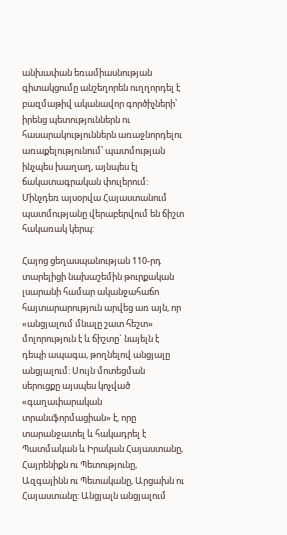անխափան եռամիասնության գիտակցումը անշեղորեն ուղղորդել է բազմաթիվ ականավոր գործիչների՝ իրենց պետություններն ու հասարակություններն առաջնորդելու առաքելությունում՝ պատմության ինչպես խաղաղ, այնպես էլ ճակատագրական փուլերում: Մինչդեռ այսօրվա Հայաստանում պատմությանը վերաբերվում են ճիշտ հակառակ կերպ:

Հայոց ցեղասպանության 110-րդ տարելիցի նախաշեմին թուրքական լսարանի համար ականջահաճո հայտարարություն արվեց առ այն, որ «անցյալում մնալը շատ հեշտ» մոլորություն է և ճիշտը` նայելն է դեպի ապագա, թողնելով անցյալը անցյալում: Սույն մոտեցման սերուցքը այսպես կոչված «գաղափարական տրանսֆորմացիան» է, որը տարանջատել և հակադրել է Պատմական և Իրական Հայաստանը, Հայրենիքն ու Պետությունը, Ազգայինն ու Պետականը, Արցախն ու Հայաստանը: Անցյալն անցյալում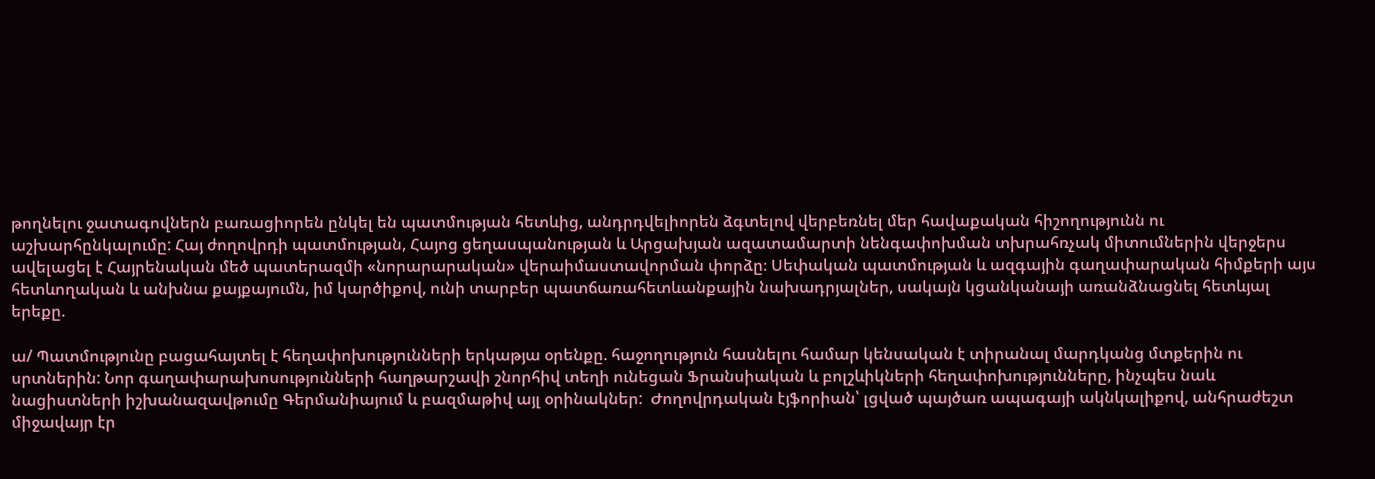թողնելու ջատագովներն բառացիորեն ընկել են պատմության հետևից, անդրդվելիորեն ձգտելով վերբեռնել մեր հավաքական հիշողությունն ու աշխարհընկալումը: Հայ ժողովրդի պատմության, Հայոց ցեղասպանության և Արցախյան ազատամարտի նենգափոխման տխրահռչակ միտումներին վերջերս ավելացել է Հայրենական մեծ պատերազմի «նորարարական» վերաիմաստավորման փորձը։ Սեփական պատմության և ազգային գաղափարական հիմքերի այս հետևողական և անխնա քայքայումն, իմ կարծիքով, ունի տարբեր պատճառահետևանքային նախադրյալներ, սակայն կցանկանայի առանձնացնել հետևյալ երեքը.

ա/ Պատմությունը բացահայտել է հեղափոխությունների երկաթյա օրենքը. հաջողություն հասնելու համար կենսական է տիրանալ մարդկանց մտքերին ու սրտներին: Նոր գաղափարախոսությունների հաղթարշավի շնորհիվ տեղի ունեցան Ֆրանսիական և բոլշևիկների հեղափոխությունները, ինչպես նաև նացիստների իշխանազավթումը Գերմանիայում և բազմաթիվ այլ օրինակներ:  Ժողովրդական էյֆորիան՝ լցված պայծառ ապագայի ակնկալիքով, անհրաժեշտ միջավայր էր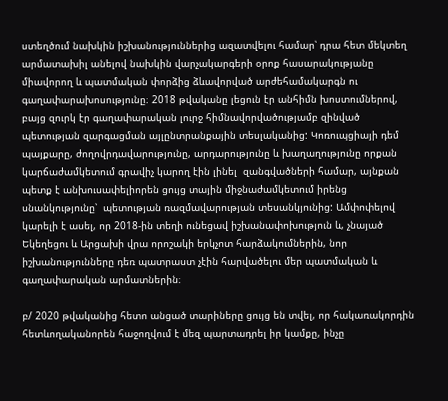ստեղծում նախկին իշխանություններից ազատվելու համար՝ դրա հետ մեկտեղ արմատախիլ անելով նախկին վարչակարգերի օրոք հասարակությանը միավորող և պատմական փորձից ձևավորված արժեհամակարգն ու գաղափարախոսությունը։ 2018 թվականը լեցուն էր անհիմն խոստումներով, բայց զուրկ էր գաղափարական լուրջ հիմնավորվածությամբ զինված պետության զարգացման այլընտրանքային տեսլականից: Կոռուպցիայի դեմ պայքարը, ժողովրդավարությունը, արդարությունը և խաղաղությունը որքան կարճաժամկետում գրավիչ կարող էին լինել  զանգվածների համար, այնքան պետք է անխուսափելիորեն ցույց տային միջնաժամկետում իրենց սնանկությունը՝  պետության ռազմավարության տեսանկյունից: Ամփոփելով կարելի է ասել, որ 2018-ին տեղի ունեցավ իշխանափոխություն և, չնայած Եկեղեցու և Արցախի վրա որոշակի երկչոտ հարձակումներին, նոր իշխանությունները դեռ պատրաստ չէին հարվածելու մեր պատմական և գաղափարական արմատներին։

բ/ 2020 թվականից հետո անցած տարիները ցույց են տվել, որ հակառակորդին հետևողականորեն հաջողվում է մեզ պարտադրել իր կամքը, ինչը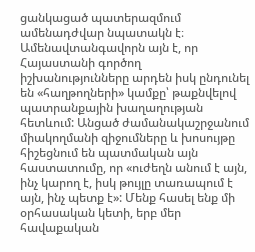ցանկացած պատերազմում ամենադժվար նպատակն է։ Ամենավտանգավորն այն է, որ Հայաստանի գործող իշխանությունները արդեն իսկ ընդունել են «հաղթողների» կամքը՝ թաքնվելով պատրանքային խաղաղության հետևում: Անցած ժամանակաշրջանում միակողմանի զիջումները և խոսույթը հիշեցնում են պատմական այն հաստատումը, որ «ուժեղն անում է այն, ինչ կարող է, իսկ թույլը տառապում է այն, ինչ պետք է»: Մենք հասել ենք մի օրհասական կետի, երբ մեր հավաքական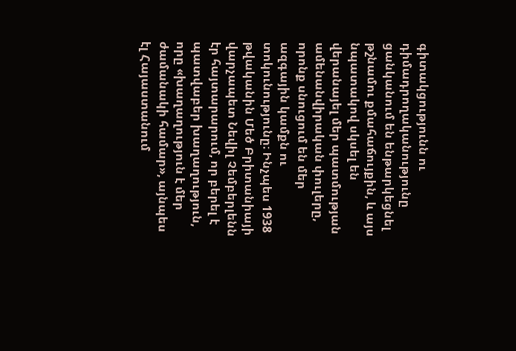գիտակցությունն ու դիմադրողականությունը ցանկանում են ենթարկեցնել թշնամու քմահաճույքին, և այս նպատակով սկսել են վերանայել մեր պատմության ամենանվիրական փուլերը, որոնք սնուցում են մեր ազգային կամքն ու տոկունությունը։ Ինչպես 1938 թվականին Մեծ Բրիտանիայի վարչապետ Նեվիլ Չեմբերլենն էր հայտարարում, որ բերել է պատվաբեր խաղաղություն, որը «խաղաղություն է մեր ժամանակի համար», այնպես էլ Հայաստանում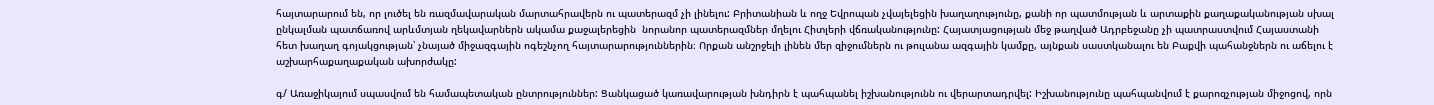հայտարարում են, որ լուծել են ռազմավարական մարտահրավերն ու պատերազմ չի լինելու: Բրիտանիան և ողջ Եվրոպան չվայելեցին խաղաղությունը, քանի որ պատմության և արտաքին քաղաքականության սխալ ընկալման պատճառով արևմտյան ղեկավարներն ակամա քաջալերեցին  նորանոր պատերազմներ մղելու Հիտլերի վճռականությունը: Հայատյացության մեջ թաղված Ադրբեջանը չի պատրաստվում Հայաստանի հետ խաղաղ գոյակցության՝ չնայած միջազգային ոգեշնչող հայտարարություններին։ Որքան անշրջելի լինեն մեր զիջումներն ու թուլանա ազգային կամքը, այնքան սաստկանալու են Բաքվի պահանջներն ու աճելու է աշխարհաքաղաքական ախորժակը:

գ/ Առաջիկայում սպասվում են համապետական ընտրություններ: Ցանկացած կառավարության խնդիրն է պահպանել իշխանությունն ու վերարտադրվել: Իշխանությունը պահպանվում է քարոզչության միջոցով, որն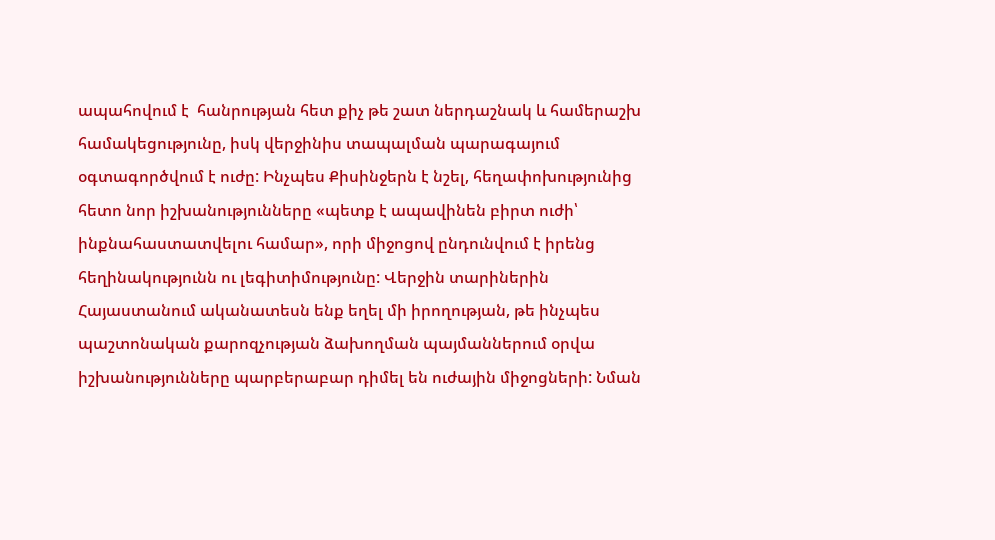ապահովում է  հանրության հետ քիչ թե շատ ներդաշնակ և համերաշխ համակեցությունը, իսկ վերջինիս տապալման պարագայում օգտագործվում է ուժը: Ինչպես Քիսինջերն է նշել, հեղափոխությունից հետո նոր իշխանությունները «պետք է ապավինեն բիրտ ուժի՝ ինքնահաստատվելու համար», որի միջոցով ընդունվում է իրենց հեղինակությունն ու լեգիտիմությունը: Վերջին տարիներին Հայաստանում ականատեսն ենք եղել մի իրողության, թե ինչպես պաշտոնական քարոզչության ձախողման պայմաններում օրվա իշխանությունները պարբերաբար դիմել են ուժային միջոցների: Նման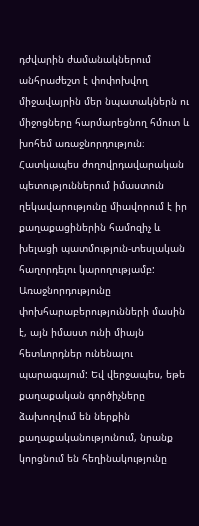դժվարին ժամանակներում անհրաժեշտ է փոփոխվող միջավայրին մեր նպատակներն ու միջոցները հարմարեցնող հմուտ և խոհեմ առաջնորդություն։ Հատկապես ժողովրդավարական պետություններում իմաստուն ղեկավարությունը միավորում է իր քաղաքացիներին համոզիչ և խելացի պատմություն-տեսլական հաղորդելու կարողությամբ: Առաջնորդությունը փոխհարաբերությունների մասին է, այն իմաստ ունի միայն հետևորդներ ունենալու պարագայում: Եվ վերջապես, եթե քաղաքական գործիչները ձախողվում են ներքին քաղաքականությունում, նրանք կորցնում են հեղինակությունը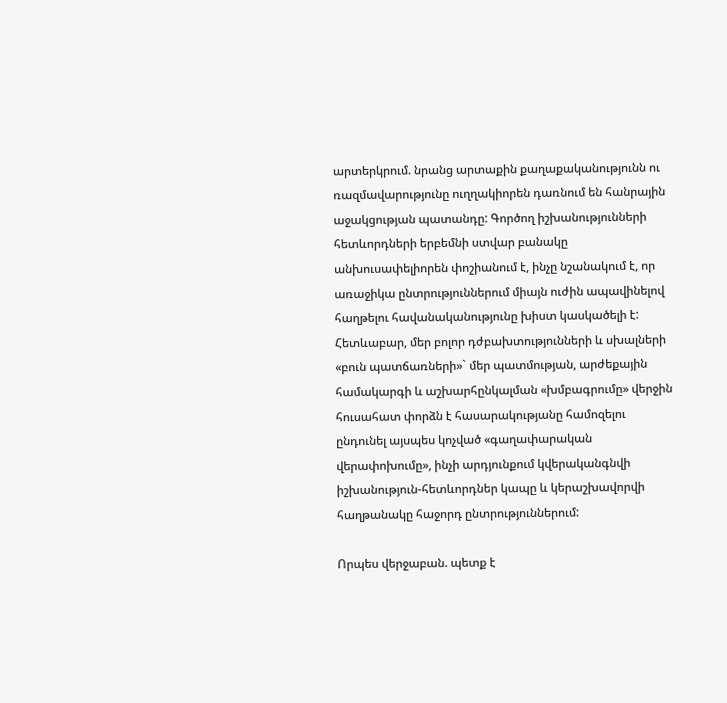արտերկրում. նրանց արտաքին քաղաքականությունն ու ռազմավարությունը ուղղակիորեն դառնում են հանրային աջակցության պատանդը: Գործող իշխանությունների հետևորդների երբեմնի ստվար բանակը անխուսափելիորեն փոշիանում է, ինչը նշանակում է, որ առաջիկա ընտրություններում միայն ուժին ապավինելով հաղթելու հավանականությունը խիստ կասկածելի է: Հետևաբար, մեր բոլոր դժբախտությունների և սխալների «բուն պատճառների»` մեր պատմության, արժեքային համակարգի և աշխարհընկալման «խմբագրումը» վերջին հուսահատ փորձն է հասարակությանը համոզելու ընդունել այսպես կոչված «գաղափարական վերափոխումը», ինչի արդյունքում կվերականգնվի իշխանություն-հետևորդներ կապը և կերաշխավորվի հաղթանակը հաջորդ ընտրություններում:

Որպես վերջաբան. պետք է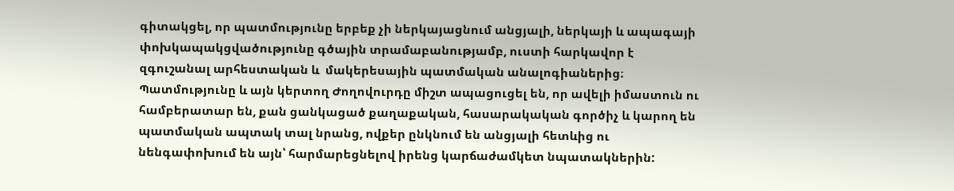գիտակցել, որ պատմությունը երբեք չի ներկայացնում անցյալի, ներկայի և ապագայի փոխկապակցվածությունը գծային տրամաբանությամբ, ուստի հարկավոր է զգուշանալ արհեստական և  մակերեսային պատմական անալոգիաներից։  Պատմությունը և այն կերտող Ժողովուրդը միշտ ապացուցել են, որ ավելի իմաստուն ու համբերատար են, քան ցանկացած քաղաքական, հասարակական գործիչ և կարող են պատմական ապտակ տալ նրանց, ովքեր ընկնում են անցյալի հետևից ու նենգափոխում են այն՝ հարմարեցնելով իրենց կարճաժամկետ նպատակներին: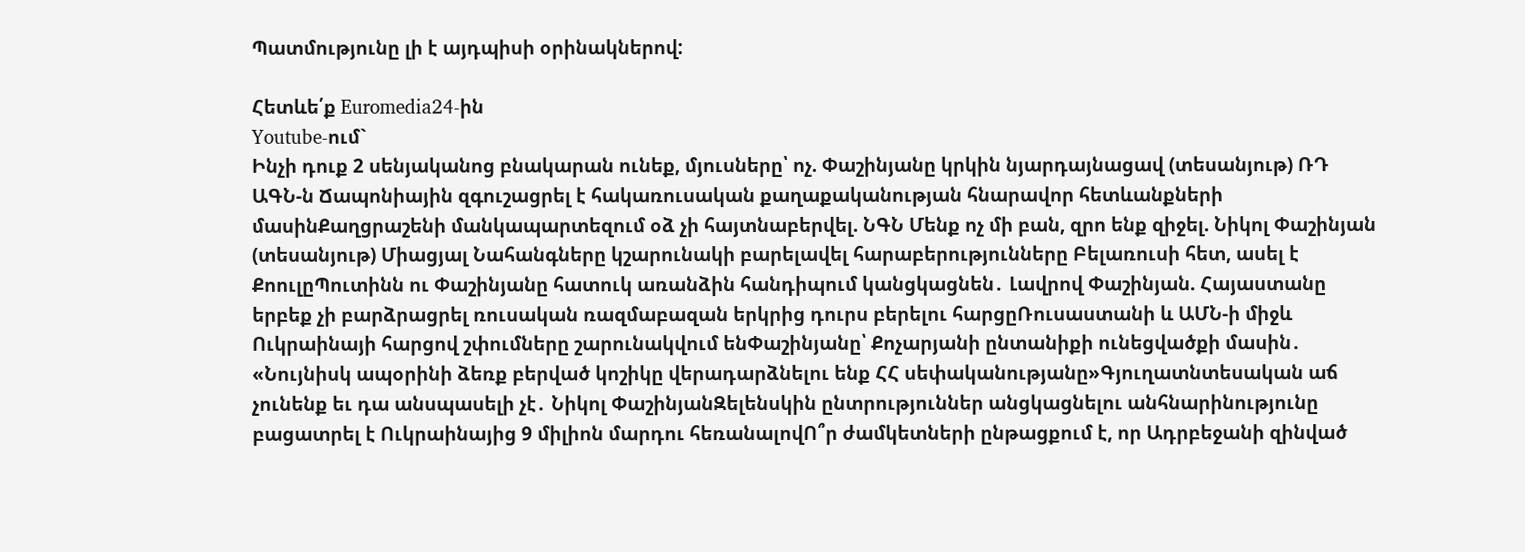Պատմությունը լի է այդպիսի օրինակներով:

Հետևե՛ք Euromedia24-ին
Youtube-ում`
Ինչի դուք 2 սենյականոց բնակարան ունեք, մյուսները՝ ոչ. Փաշինյանը կրկին նյարդայնացավ (տեսանյութ) ՌԴ ԱԳՆ-ն Ճապոնիային զգուշացրել է հակառուսական քաղաքականության հնարավոր հետևանքների մասինՔաղցրաշենի մանկապարտեզում օձ չի հայտնաբերվել. ՆԳՆ Մենք ոչ մի բան, զրո ենք զիջել. Նիկոլ Փաշինյան (տեսանյութ) Միացյալ Նահանգները կշարունակի բարելավել հարաբերությունները Բելառուսի հետ, ասել է ՔոուլըՊուտինն ու Փաշինյանը հատուկ առանձին հանդիպում կանցկացնեն․ Լավրով Փաշինյան. Հայաստանը երբեք չի բարձրացրել ռուսական ռազմաբազան երկրից դուրս բերելու հարցըՌուսաստանի և ԱՄՆ-ի միջև Ուկրաինայի հարցով շփումները շարունակվում ենՓաշինյանը՝ Քոչարյանի ընտանիքի ունեցվածքի մասին․ «Նույնիսկ ապօրինի ձեռք բերված կոշիկը վերադարձնելու ենք ՀՀ սեփականությանը»Գյուղատնտեսական աճ չունենք եւ դա անսպասելի չէ․ Նիկոլ ՓաշինյանԶելենսկին ընտրություններ անցկացնելու անհնարինությունը բացատրել է Ուկրաինայից 9 միլիոն մարդու հեռանալովՈ՞ր ժամկետների ընթացքում է, որ Ադրբեջանի զինված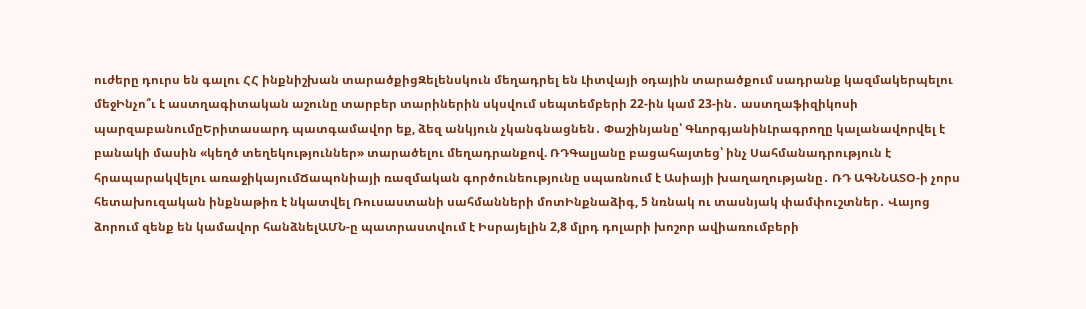ուժերը դուրս են գալու ՀՀ ինքնիշխան տարածքիցԶելենսկուն մեղադրել են Լիտվայի օդային տարածքում սադրանք կազմակերպելու մեջԻնչո՞ւ է աստղագիտական աշունը տարբեր տարիներին սկսվում սեպտեմբերի 22-ին կամ 23-ին․ աստղաֆիզիկոսի պարզաբանումըԵրիտասարդ պատգամավոր եք, ձեզ անկյուն չկանգնացնեն․ Փաշինյանը՝ ԳևորգյանինԼրագրողը կալանավորվել է բանակի մասին «կեղծ տեղեկություններ» տարածելու մեղադրանքով. ՌԴԳալյանը բացահայտեց՝ ինչ Սահմանադրություն է հրապարակվելու առաջիկայումՃապոնիայի ռազմական գործունեությունը սպառնում է Ասիայի խաղաղությանը․ ՌԴ ԱԳՆՆԱՏՕ-ի չորս հետախուզական ինքնաթիռ է նկատվել Ռուսաստանի սահմանների մոտԻնքնաձիգ, 5 նռնակ ու տասնյակ փամփուշտներ․ Վայոց ձորում զենք են կամավոր հանձնելԱՄՆ-ը պատրաստվում է Իսրայելին 2,8 մլրդ դոլարի խոշոր ավիառումբերի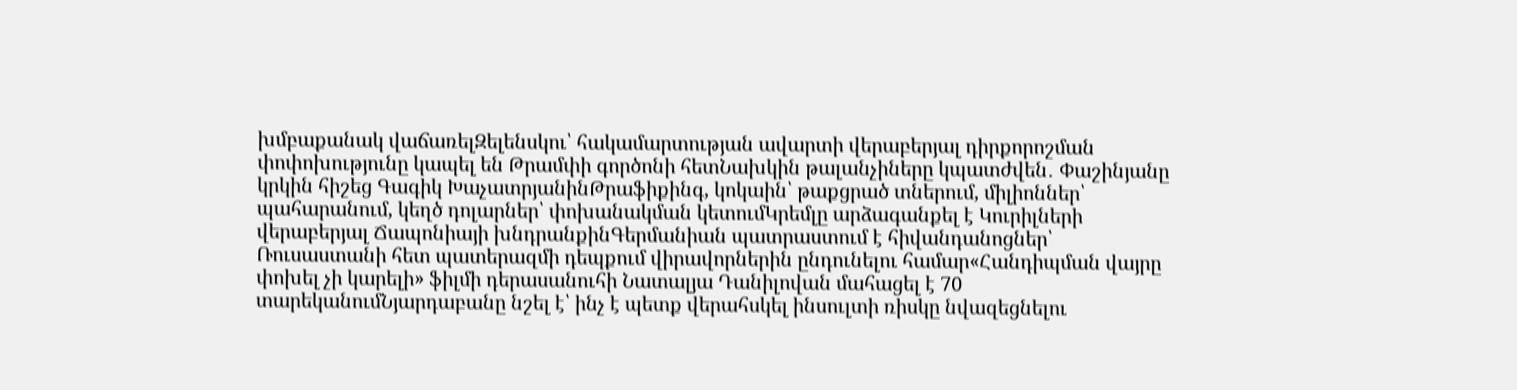խմբաքանակ վաճառելԶելենսկու՝ հակամարտության ավարտի վերաբերյալ դիրքորոշման փոփոխությունը կապել են Թրամփի գործոնի հետՆախկին թալանչիները կպատժվեն․ Փաշինյանը կրկին հիշեց Գագիկ ԽաչատրյանինԹրաֆիքինգ, կոկաին՝ թաքցրած տներում, միլիոններ՝ պահարանում, կեղծ դոլարներ՝ փոխանակման կետումԿրեմլը արձագանքել է Կուրիլների վերաբերյալ Ճապոնիայի խնդրանքինԳերմանիան պատրաստում է հիվանդանոցներ՝ Ռուսաստանի հետ պատերազմի դեպքում վիրավորներին ընդունելու համար«Հանդիպման վայրը փոխել չի կարելի» ֆիլմի դերասանուհի Նատալյա Դանիլովան մահացել է 70 տարեկանումՆյարդաբանը նշել է՝ ինչ է պետք վերահսկել ինսուլտի ռիսկը նվազեցնելու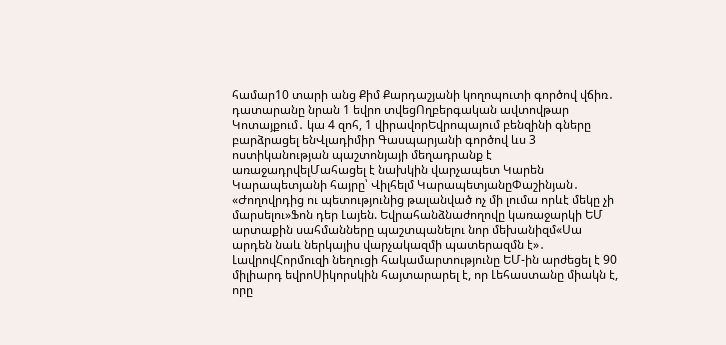համար10 տարի անց Քիմ Քարդաշյանի կողոպուտի գործով վճիռ․ դատարանը նրան 1 եվրո տվեցՈղբերգական ավտովթար Կոտայքում․ կա 4 զոհ, 1 վիրավորԵվրոպայում բենզինի գները բարձրացել ենՎլադիմիր Գասպարյանի գործով ևս 3 ոստիկանության պաշտոնյայի մեղադրանք է առաջադրվելՄահացել է նախկին վարչապետ Կարեն Կարապետյանի հայրը՝ Վիլհելմ ԿարապետյանըՓաշինյան․ «Ժողովրդից ու պետությունից թալանված ոչ մի լումա որևէ մեկը չի մարսելու»Ֆոն դեր Լայեն. Եվրահանձնաժողովը կառաջարկի ԵՄ արտաքին սահմանները պաշտպանելու նոր մեխանիզմ«Սա արդեն նաև ներկայիս վարչակազմի պատերազմն է»․ ԼավրովՀորմուզի նեղուցի հակամարտությունը ԵՄ-ին արժեցել է 90 միլիարդ եվրոՍիկորսկին հայտարարել է, որ Լեհաստանը միակն է, որը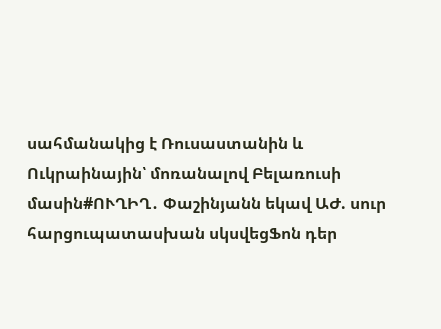սահմանակից է Ռուսաստանին և Ուկրաինային՝ մոռանալով Բելառուսի մասին#ՈՒՂԻՂ․ Փաշինյանն եկավ ԱԺ. սուր հարցուպատասխան սկսվեցՖոն դեր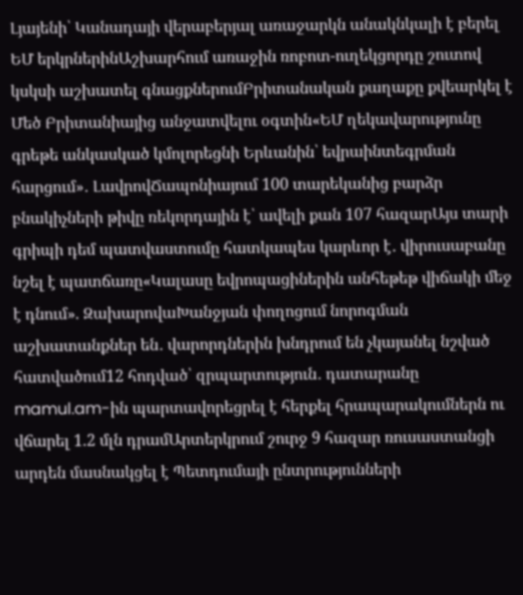Լյայենի՝ Կանադայի վերաբերյալ առաջարկն անակնկալի է բերել ԵՄ երկրներինԱշխարհում առաջին ռոբոտ-ուղեկցորդը շուտով կսկսի աշխատել գնացքներումԲրիտանական քաղաքը քվեարկել է Մեծ Բրիտանիայից անջատվելու օգտին«ԵՄ ղեկավարությունը գրեթե անկասկած կմոլորեցնի Երևանին՝ եվրաինտեգրման հարցում»․ ԼավրովՃապոնիայում 100 տարեկանից բարձր բնակիչների թիվը ռեկորդային է՝ ավելի քան 107 հազարԱյս տարի գրիպի դեմ պատվաստումը հատկապես կարևոր է․ վիրուսաբանը նշել է պատճառը«Կալասը եվրոպացիներին անհեթեթ վիճակի մեջ է դնում». ԶախարովաԽանջյան փողոցում նորոգման աշխատանքներ են․ վարորդներին խնդրում են չկայանել նշված հատվածում12 հոդված՝ զրպարտություն․ դատարանը mamul.am-ին պարտավորեցրել է հերքել հրապարակումներն ու վճարել 1.2 մլն դրամԱրտերկրում շուրջ 9 հազար ռուսաստանցի արդեն մասնակցել է Պետդումայի ընտրությունների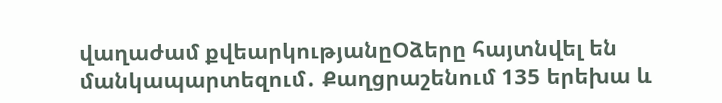վաղաժամ քվեարկությանըՕձերը հայտնվել են մանկապարտեզում․ Քաղցրաշենում 135 երեխա և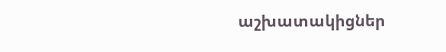աշխատակիցներ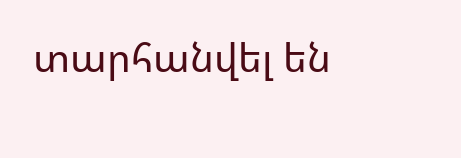տարհանվել են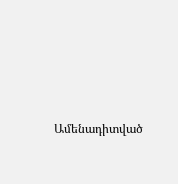Ամենադիտված